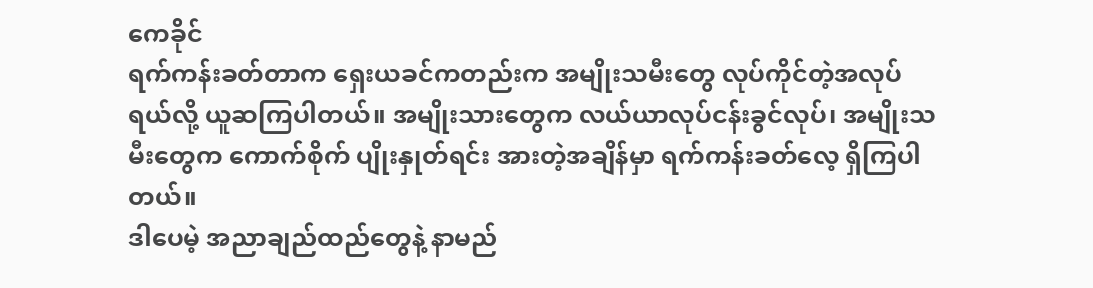ကေခိုင်
ရက်ကန်းခတ်တာက ရှေးယခင်ကတည်းက အမျိုးသမီးတွေ လုပ်ကိုင်တဲ့အလုပ်ရယ်လို့ ယူဆကြပါတယ်။ အမျိုးသားတွေက လယ်ယာလုပ်ငန်းခွင်လုပ်၊ အမျိုးသမီးတွေက ကောက်စိုက် ပျိုးနှုတ်ရင်း အားတဲ့အချိန်မှာ ရက်ကန်းခတ်လေ့ ရှိကြပါ တယ်။
ဒါပေမဲ့ အညာချည်ထည်တွေနဲ့ နာမည်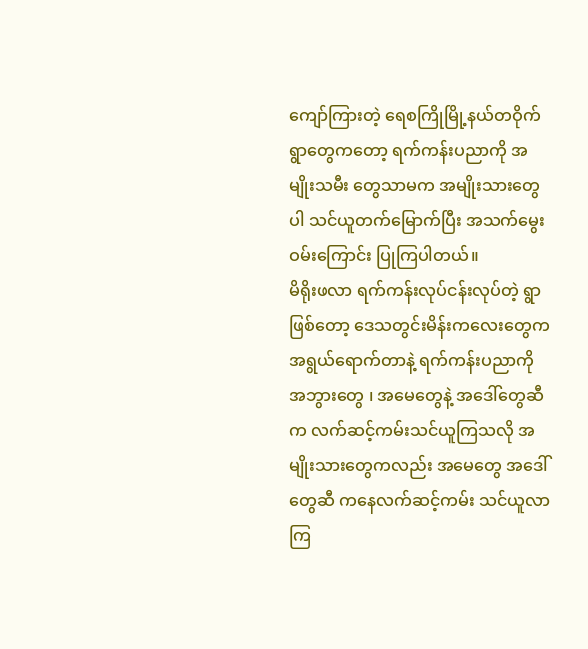ကျော်ကြားတဲ့ ရေစကြိုမြို့နယ်တဝိုက် ရွာတွေကတော့ ရက်ကန်းပညာကို အမျိုးသမီး တွေသာမက အမျိုးသားတွေပါ သင်ယူတက်မြောက်ပြီး အသက်မွေးဝမ်းကြောင်း ပြုကြပါတယ်။
မိရိုးဖလာ ရက်ကန်းလုပ်ငန်းလုပ်တဲ့ ရွာဖြစ်တော့ ဒေသတွင်းမိန်းကလေးတွေက အရွယ်ရောက်တာနဲ့ ရက်ကန်းပညာကို အဘွားတွေ ၊ အမေတွေနဲ့ အဒေါ်တွေဆီက လက်ဆင့်ကမ်းသင်ယူကြသလို အမျိုးသားတွေကလည်း အမေတွေ အဒေါ်တွေဆီ ကနေလက်ဆင့်ကမ်း သင်ယူလာကြ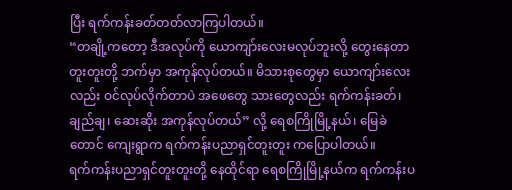ပြီး ရက်ကန်းခတ်တတ်လာကြပါတယ်။
“တချို့ကတော့ ဒီအလုပ်ကို ယောကျာ်းလေးမလုပ်ဘူးလို့ တွေးနေတာ တူးတူးတို့ ဘက်မှာ အကုန်လုပ်တယ်။ မိသားစုတွေမှာ ယောကျာ်းလေးလည်း ဝင်လုပ်လိုက်တာပဲ အဖေတွေ သားတွေလည်း ရက်ကန်းခတ်၊ ချည်ချ၊ ဆေးဆိုး အကုန်လုပ်တယ်” လို့ ရေစကြိုမြို့နယ်၊ မြေခဲတောင် ကျေးရွာက ရက်ကန်းပညာရှင်တူးတူး ကပြောပါတယ်။
ရက်ကန်းပညာရှင်တူးတူးတို့ နေထိုင်ရာ ရေစကြိုမြို့နယ်က ရက်ကန်းပ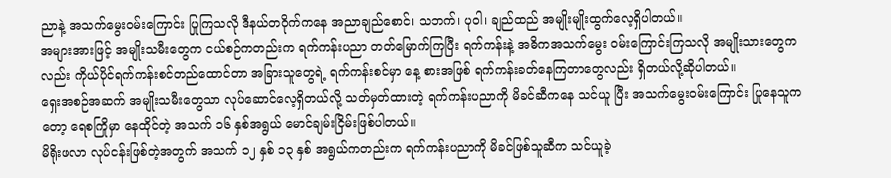ညာနဲ့ အသက်မွေးဝမ်းကြောင်း ပြုကြသလို ဒီနယ်တဝိုက်ကနေ အညာချည်စောင်၊ သဘက်၊ ပုဝါ၊ ချည်ထည် အမျိုးမျိုးထွက်လေ့ရှိပါတယ်။
အများအားဖြင့် အမျိုးသမီးတွေက ငယ်စဉ်ကတည်းက ရက်ကန်းပညာ တတ်မြောက်ကြပြီး ရက်ကန်းနဲ့ အဓိကအသက်မွေး ဝမ်းကြောင်းကြသလို အမျိုးသားတွေကလည်း ကိုယ်ပိုင်ရက်ကန်းစင်တည်ထောင်တာ အခြားသူတွေရဲ့ ရက်ကန်းစင်မှာ နေ့ စားအဖြစ် ရက်ကန်းခတ်နေကြတာတွေလည်း ရှိတယ်လို့ဆိုပါတယ်။
ရှေးအစဉ်အဆက် အမျိုးသမီးတွေသာ လုပ်ဆောင်လေ့ရှိတယ်လို့ သတ်မှတ်ထားတဲ့ ရက်ကန်းပညာကို မိခင်ဆီကနေ သင်ယူ ပြီး အသက်မွေးဝမ်းကြောင်း ပြုနေသူကတော့ ရေစကြိုမှာ နေထိုင်တဲ့ အသက် ၁၆ နှစ်အရွယ် မောင်ချမ်းငြိမ်းဖြစ်ပါတယ်။
မိရိုးဖလာ လုပ်ငန်းဖြစ်တဲ့အတွက် အသက် ၁၂ နှစ် ၁၃ နှစ် အရွယ်ကတည်းက ရက်ကန်းပညာကို မိခင်ဖြစ်သူဆီက သင်ယူခဲ့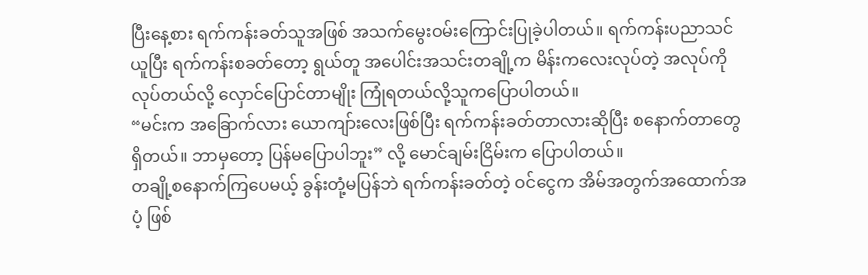ပြီးနေ့စား ရက်ကန်းခတ်သူအဖြစ် အသက်မွေးဝမ်းကြောင်းပြုခဲ့ပါတယ်။ ရက်ကန်းပညာသင်ယူပြီး ရက်ကန်းစခတ်တော့ ရွယ်တူ အပေါင်းအသင်းတချို့က မိန်းကလေးလုပ်တဲ့ အလုပ်ကိုလုပ်တယ်လို့ လှောင်ပြောင်တာမျိုး ကြုံရတယ်လို့သူကပြောပါတယ်။
“မင်းက အခြောက်လား ယောကျာ်းလေးဖြစ်ပြီး ရက်ကန်းခတ်တာလားဆိုပြီး စနောက်တာတွေရှိတယ်။ ဘာမှတော့ ပြန်မပြောပါဘူး” လို့ မောင်ချမ်းငြိမ်းက ပြောပါတယ်။
တချို့စနောက်ကြပေမယ့် ခွန်းတုံ့မပြန်ဘဲ ရက်ကန်းခတ်တဲ့ ဝင်ငွေက အိမ်အတွက်အထောက်အပံ့ ဖြစ်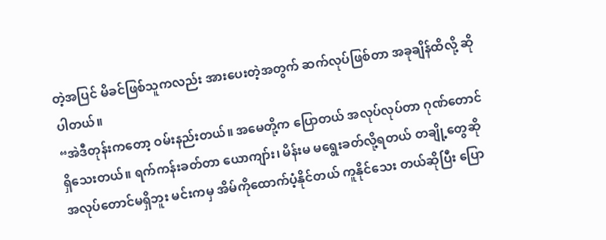တဲ့အပြင် မိခင်ဖြစ်သူကလည်း အားပေးတဲ့အတွက် ဆက်လုပ်ဖြစ်တာ အခုချိန်ထိလို့ ဆိုပါတယ်။
“အဲဒီတုန်းကတော့ ဝမ်းနည်းတယ်။ အမေတို့က ပြောတယ် အလုပ်လုပ်တာ ဂုဏ်တောင်ရှိသေးတယ်။ ရက်ကန်းခတ်တာ ယောကျာ်း၊ မိန်းမ မရွေးခတ်လို့ရတယ် တချို့တွေဆို အလုပ်တောင်မရှိဘူး မင်းကမှ အိမ်ကိုထောက်ပံ့နိုင်တယ် ကူနိုင်သေး တယ်ဆိုပြီး ပြော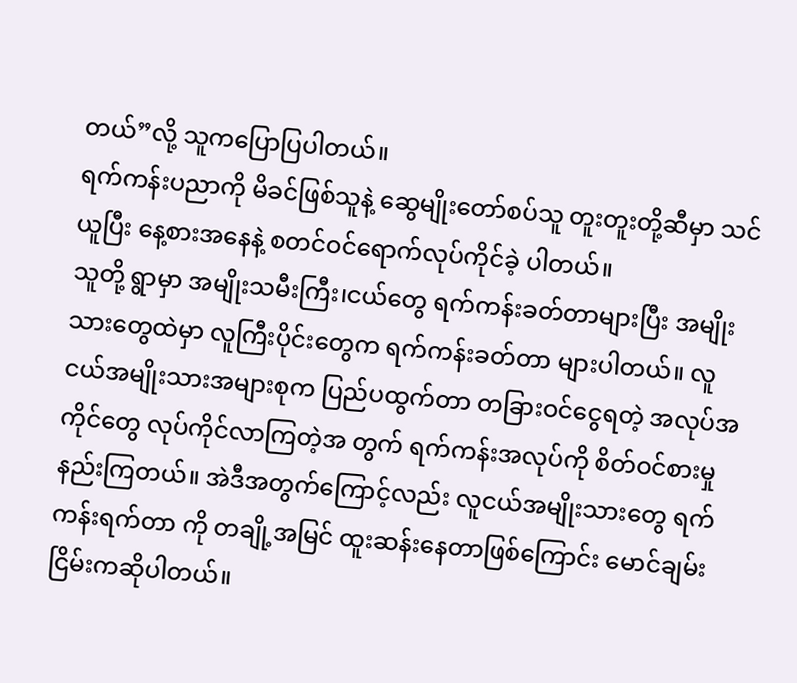တယ်”လို့ သူကပြောပြပါတယ်။
ရက်ကန်းပညာကို မိခင်ဖြစ်သူနဲ့ ဆွေမျိုးတော်စပ်သူ တူးတူးတို့ဆီမှာ သင်ယူပြီး နေ့စားအနေနဲ့ စတင်ဝင်ရောက်လုပ်ကိုင်ခဲ့ ပါတယ်။
သူတို့ ရွာမှာ အမျိုးသမီးကြီး၊ငယ်တွေ ရက်ကန်းခတ်တာများပြီး အမျိုးသားတွေထဲမှာ လူကြီးပိုင်းတွေက ရက်ကန်းခတ်တာ များပါတယ်။ လူငယ်အမျိုးသားအများစုက ပြည်ပထွက်တာ တခြားဝင်ငွေရတဲ့ အလုပ်အကိုင်တွေ လုပ်ကိုင်လာကြတဲ့အ တွက် ရက်ကန်းအလုပ်ကို စိတ်ဝင်စားမှုနည်းကြတယ်။ အဲဒီအတွက်ကြောင့်လည်း လူငယ်အမျိုးသားတွေ ရက်ကန်းရက်တာ ကို တချို့အမြင် ထူးဆန်းနေတာဖြစ်ကြောင်း မောင်ချမ်းငြိမ်းကဆိုပါတယ်။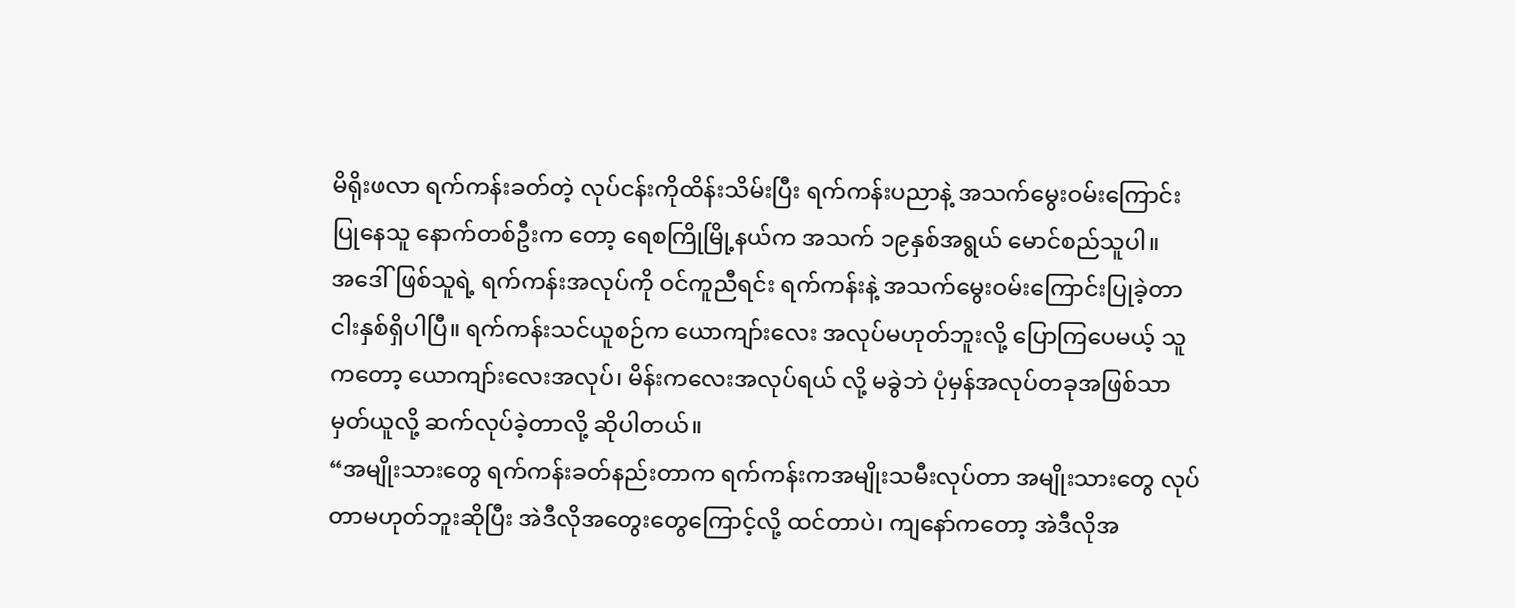မိရိုးဖလာ ရက်ကန်းခတ်တဲ့ လုပ်ငန်းကိုထိန်းသိမ်းပြီး ရက်ကန်းပညာနဲ့ အသက်မွေးဝမ်းကြောင်းပြုနေသူ နောက်တစ်ဦးက တော့ ရေစကြိုမြို့နယ်က အသက် ၁၉နှစ်အရွယ် မောင်စည်သူပါ။
အဒေါ်ဖြစ်သူရဲ့ ရက်ကန်းအလုပ်ကို ဝင်ကူညီရင်း ရက်ကန်းနဲ့ အသက်မွေးဝမ်းကြောင်းပြုခဲ့တာ ငါးနှစ်ရှိပါပြီ။ ရက်ကန်းသင်ယူစဉ်က ယောကျာ်းလေး အလုပ်မဟုတ်ဘူးလို့ ပြောကြပေမယ့် သူကတော့ ယောကျာ်းလေးအလုပ်၊ မိန်းကလေးအလုပ်ရယ် လို့ မခွဲဘဲ ပုံမှန်အလုပ်တခုအဖြစ်သာ မှတ်ယူလို့ ဆက်လုပ်ခဲ့တာလို့ ဆိုပါတယ်။
“အမျိုးသားတွေ ရက်ကန်းခတ်နည်းတာက ရက်ကန်းကအမျိုးသမီးလုပ်တာ အမျိုးသားတွေ လုပ်တာမဟုတ်ဘူးဆိုပြီး အဲဒီလိုအတွေးတွေကြောင့်လို့ ထင်တာပဲ၊ ကျနော်ကတော့ အဲဒီလိုအ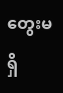တွေးမရှိ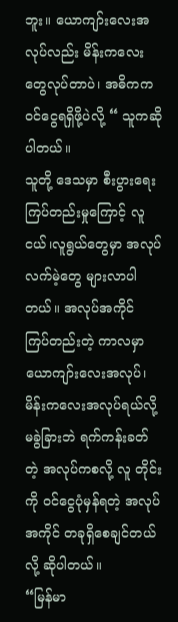ဘူး။ ယောကျာ်းလေးအလုပ်လည်း မိန်းကလေးတွေလုပ်တာပဲ၊ အဓိကက ဝင်ငွေရရှိဖို့ပဲလို့ “ သူကဆိုပါတယ်။
သူတို့ ဒေသမှာ စီးပွားရေးကြပ်တည်းမှုကြောင့် လူငယ်၊လူရွယ်တွေမှာ အလုပ်လက်မဲ့တွေ များလာပါတယ်။ အလုပ်အကိုင် ကြပ်တည်းတဲ့ ကာလမှာ ယောကျာ်းလေးအလုပ်၊ မိန်းကလေးအလုပ်ရယ်လို့ မခွဲခြားဘဲ ရက်ကန်းခတ်တဲ့ အလုပ်ကစလို့ လူ တိုင်းကို ဝင်ငွေပုံမှန်ရတဲ့ အလုပ်အကိုင် တခုရှိစေချင်တယ်လို့ ဆိုပါတယ်။
“မြန်မာ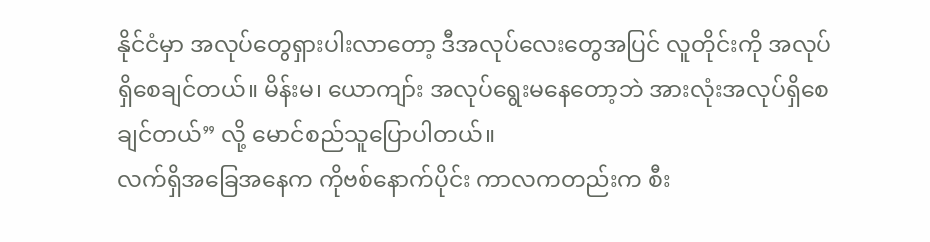နိုင်ငံမှာ အလုပ်တွေရှားပါးလာတော့ ဒီအလုပ်လေးတွေအပြင် လူတိုင်းကို အလုပ်ရှိစေချင်တယ်။ မိန်းမ၊ ယောကျာ်း အလုပ်ရွေးမနေတော့ဘဲ အားလုံးအလုပ်ရှိစေချင်တယ်” လို့ မောင်စည်သူပြောပါတယ်။
လက်ရှိအခြေအနေက ကိုဗစ်နောက်ပိုင်း ကာလကတည်းက စီး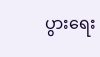ပွားရေး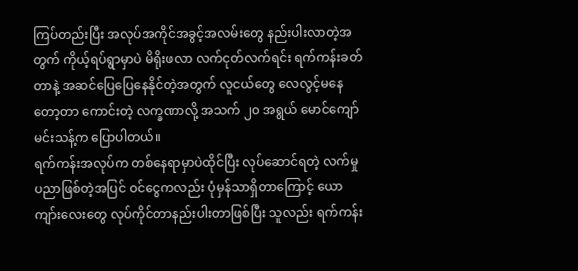ကြပ်တည်းပြီး အလုပ်အကိုင်အခွင့်အလမ်းတွေ နည်းပါးလာတဲ့အတွက် ကိုယ့်ရပ်ရွာမှာပဲ မိရိုးဖလာ လက်ငုတ်လက်ရင်း ရက်ကန်းခတ်တာနဲ့ အဆင်ပြေပြေနေနိုင်တဲ့အတွက် လူငယ်တွေ လေလွင့်မနေတော့တာ ကောင်းတဲ့ လက္ခဏာလို့ အသက် ၂၀ အရွယ် မောင်ကျော်မင်းသန့်က ပြောပါတယ်။
ရက်ကန်းအလုပ်က တစ်နေရာမှာပဲထိုင်ပြီး လုပ်ဆောင်ရတဲ့ လက်မှုပညာဖြစ်တဲ့အပြင် ဝင်ငွေကလည်း ပုံမှန်သာရှိတာကြောင့် ယောကျာ်းလေးတွေ လုပ်ကိုင်တာနည်းပါးတာဖြစ်ပြီး သူလည်း ရက်ကန်း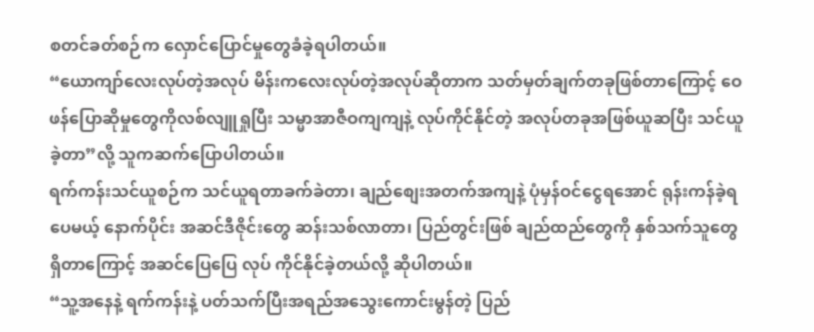စတင်ခတ်စဉ်က လှောင်ပြောင်မှုတွေခံခဲ့ရပါတယ်။
“ယောကျာ်လေးလုပ်တဲ့အလုပ် မိန်းကလေးလုပ်တဲ့အလုပ်ဆိုတာက သတ်မှတ်ချက်တခုဖြစ်တာကြောင့် ဝေဖန်ပြောဆိုမှုတွေကိုလစ်လျူရှုပြီး သမ္မာအာဇီဝကျကျနဲ့ လုပ်ကိုင်နိုင်တဲ့ အလုပ်တခုအဖြစ်ယူဆပြီး သင်ယူခဲ့တာ”လို့ သူကဆက်ပြောပါတယ်။
ရက်ကန်းသင်ယူစဉ်က သင်ယူရတာခက်ခဲတာ၊ ချည်စျေးအတက်အကျနဲ့ ပုံမှန်ဝင်ငွေရအောင် ရုန်းကန်ခဲ့ရပေမယ့် နောက်ပိုင်း အဆင်ဒီဇိုင်းတွေ ဆန်းသစ်လာတာ၊ ပြည်တွင်းဖြစ် ချည်ထည်တွေကို နှစ်သက်သူတွေ ရှိတာကြောင့် အဆင်ပြေပြေ လုပ် ကိုင်နိုင်ခဲ့တယ်လို့ ဆိုပါတယ်။
“သူ့အနေနဲ့ ရက်ကန်းနဲ့ ပတ်သက်ပြီးအရည်အသွေးကောင်းမွန်တဲ့ ပြည်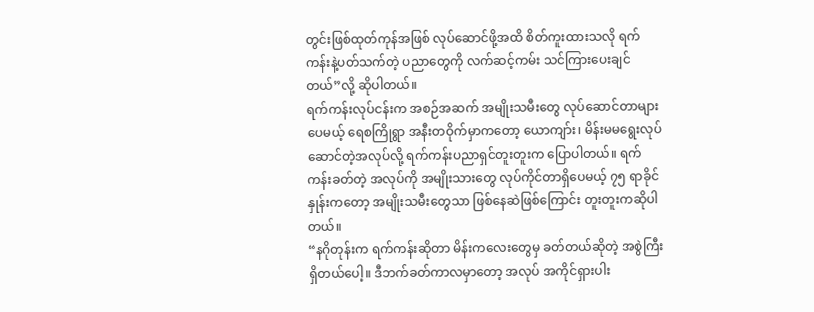တွင်းဖြစ်ထုတ်ကုန်အဖြစ် လုပ်ဆောင်ဖို့အထိ စိတ်ကူးထားသလို ရက်ကန်းနဲ့ပတ်သက်တဲ့ ပညာတွေကို လက်ဆင့်ကမ်း သင်ကြားပေးချင်တယ်”လို့ ဆိုပါတယ်။
ရက်ကန်းလုပ်ငန်းက အစဉ်အဆက် အမျိုးသမီးတွေ လုပ်ဆောင်တာများပေမယ့် ရေစကြိုရွာ အနီးတဝိုက်မှာကတော့ ယောကျာ်း၊ မိန်းမမရွေးလုပ်ဆောင်တဲ့အလုပ်လို့ ရက်ကန်းပညာရှင်တူးတူးက ပြောပါတယ်။ ရက်ကန်းခတ်တဲ့ အလုပ်ကို အမျိုးသားတွေ လုပ်ကိုင်တာရှိပေမယ့် ၇၅ ရာခိုင်နှုန်းကတော့ အမျိုးသမီးတွေသာ ဖြစ်နေဆဲဖြစ်ကြောင်း တူးတူးကဆိုပါ တယ်။
“နဂိုတုန်းက ရက်ကန်းဆိုတာ မိန်းကလေးတွေမှ ခတ်တယ်ဆိုတဲ့ အစွဲကြီးရှိတယ်ပေါ့။ ဒီဘက်ခတ်ကာလမှာတော့ အလုပ် အကိုင်ရှားပါး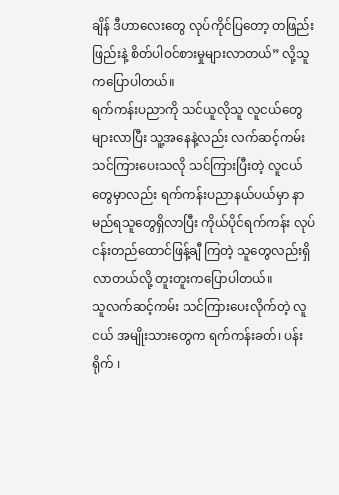ချိန် ဒီဟာလေးတွေ လုပ်ကိုင်ပြတော့ တဖြည်းဖြည်းနဲ့ စိတ်ပါဝင်စားမှုများလာတယ်” လို့သူကပြောပါတယ်။
ရက်ကန်းပညာကို သင်ယူလိုသူ လူငယ်တွေ များလာပြီး သူ့အနေနဲ့လည်း လက်ဆင့်ကမ်း သင်ကြားပေးသလို သင်ကြားပြီးတဲ့ လူငယ်တွေမှာလည်း ရက်ကန်းပညာနယ်ပယ်မှာ နာမည်ရသူတွေရှိလာပြီး ကိုယ်ပိုင်ရက်ကန်း လုပ်ငန်းတည်ထောင်ဖြန့်ချီ ကြတဲ့ သူတွေလည်းရှိလာတယ်လို့ တူးတူးကပြောပါတယ်။
သူလက်ဆင့်ကမ်း သင်ကြားပေးလိုက်တဲ့ လူငယ် အမျိုးသားတွေက ရက်ကန်းခတ်၊ ပန်းရိုက် ၊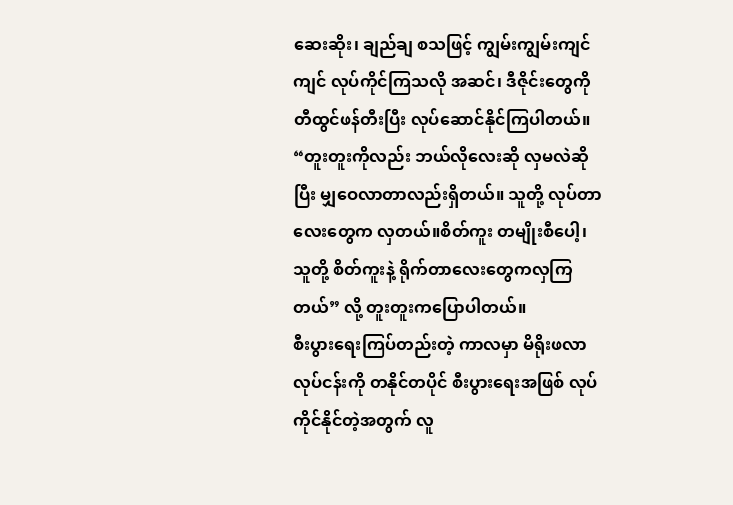ဆေးဆိုး၊ ချည်ချ စသဖြင့် ကျွမ်းကျွမ်းကျင်ကျင် လုပ်ကိုင်ကြသလို အဆင်၊ ဒီဇိုင်းတွေကို တီထွင်ဖန်တီးပြီး လုပ်ဆောင်နိုင်ကြပါတယ်။
“တူးတူးကိုလည်း ဘယ်လိုလေးဆို လှမလဲဆိုပြီး မျှဝေလာတာလည်းရှိတယ်။ သူတို့ လုပ်တာလေးတွေက လှတယ်။စိတ်ကူး တမျိုးစီပေါ့၊ သူတို့ စိတ်ကူးနဲ့ ရိုက်တာလေးတွေကလှကြတယ်” လို့ တူးတူးကပြောပါတယ်။
စီးပွားရေးကြပ်တည်းတဲ့ ကာလမှာ မိရိုးဖလာလုပ်ငန်းကို တနိုင်တပိုင် စီးပွားရေးအဖြစ် လုပ်ကိုင်နိုင်တဲ့အတွက် လူ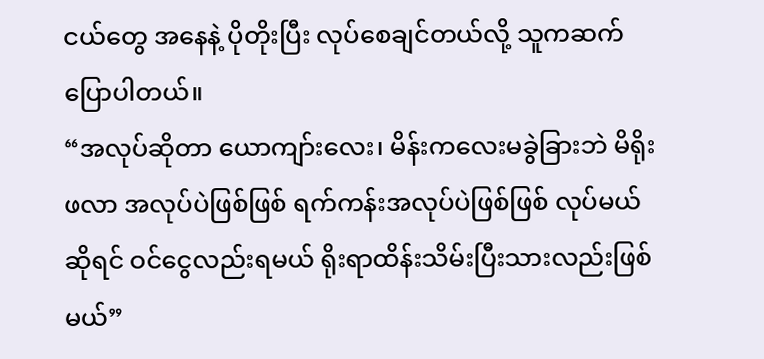ငယ်တွေ အနေနဲ့ ပိုတိုးပြီး လုပ်စေချင်တယ်လို့ သူကဆက်ပြောပါတယ်။
“အလုပ်ဆိုတာ ယောကျာ်းလေး၊ မိန်းကလေးမခွဲခြားဘဲ မိရိုးဖလာ အလုပ်ပဲဖြစ်ဖြစ် ရက်ကန်းအလုပ်ပဲဖြစ်ဖြစ် လုပ်မယ်ဆိုရင် ဝင်ငွေလည်းရမယ် ရိုးရာထိန်းသိမ်းပြီးသားလည်းဖြစ်မယ်”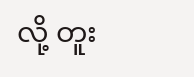လို့ တူး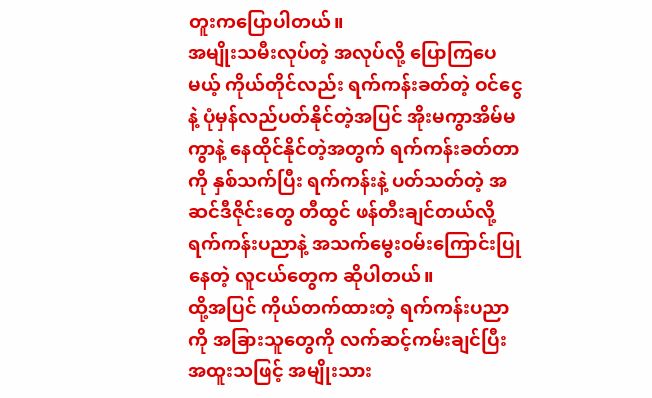တူးကပြောပါတယ်။
အမျိုးသမီးလုပ်တဲ့ အလုပ်လို့ ပြောကြပေမယ့် ကိုယ်တိုင်လည်း ရက်ကန်းခတ်တဲ့ ဝင်ငွေနဲ့ ပုံမှန်လည်ပတ်နိုင်တဲ့အပြင် အိုးမကွာအိမ်မကွာနဲ့ နေထိုင်နိုင်တဲ့အတွက် ရက်ကန်းခတ်တာကို နှစ်သက်ပြီး ရက်ကန်းနဲ့ ပတ်သတ်တဲ့ အဆင်ဒီဇိုင်းတွေ တီထွင် ဖန်တီးချင်တယ်လို့ ရက်ကန်းပညာနဲ့ အသက်မွေးဝမ်းကြောင်းပြုနေတဲ့ လူငယ်တွေက ဆိုပါတယ်။
ထို့အပြင် ကိုယ်တက်ထားတဲ့ ရက်ကန်းပညာကို အခြားသူတွေကို လက်ဆင့်ကမ်းချင်ပြီး အထူးသဖြင့် အမျိုးသား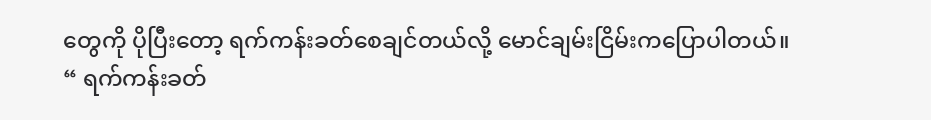တွေကို ပိုပြီးတော့ ရက်ကန်းခတ်စေချင်တယ်လို့ မောင်ချမ်းငြိမ်းကပြောပါတယ်။
“ ရက်ကန်းခတ်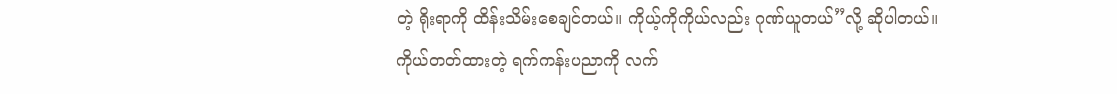တဲ့ ရိုးရာကို ထိန်းသိမ်းစေချင်တယ်။ ကိုယ့်ကိုကိုယ်လည်း ဂုဏ်ယူတယ်”လို့ ဆိုပါတယ်။
ကိုယ်တတ်ထားတဲ့ ရက်ကန်းပညာကို လက်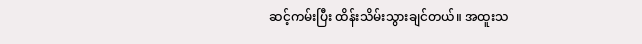ဆင့်ကမ်းပြီး ထိန်းသိမ်းသွားချင်တယ်။ အထူးသ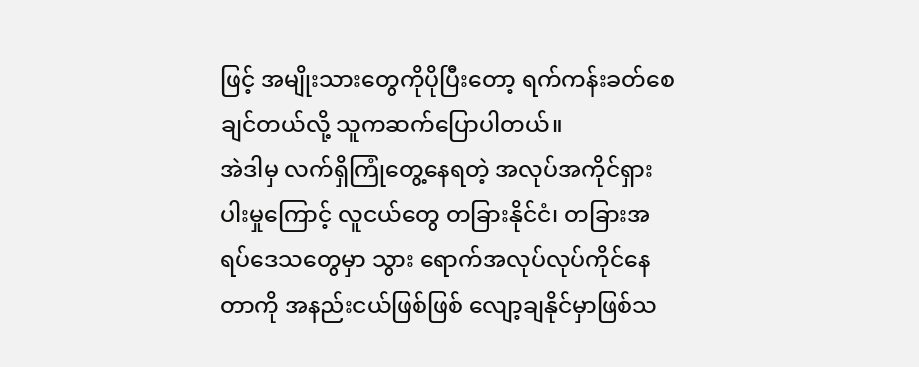ဖြင့် အမျိုးသားတွေကိုပိုပြီးတော့ ရက်ကန်းခတ်စေချင်တယ်လို့ သူကဆက်ပြောပါတယ်။
အဲဒါမှ လက်ရှိကြုံတွေ့နေရတဲ့ အလုပ်အကိုင်ရှားပါးမှုကြောင့် လူငယ်တွေ တခြားနိုင်ငံ၊ တခြားအရပ်ဒေသတွေမှာ သွား ရောက်အလုပ်လုပ်ကိုင်နေတာကို အနည်းငယ်ဖြစ်ဖြစ် လျော့ချနိုင်မှာဖြစ်သ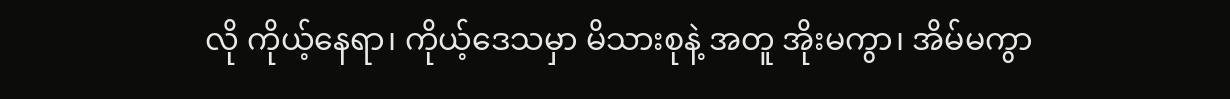လို ကိုယ့်နေရာ၊ ကိုယ့်ဒေသမှာ မိသားစုနဲ့ အတူ အိုးမကွာ၊ အိမ်မကွာ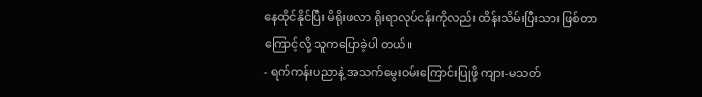နေထိုင်နိုင်ပြီး မိရိုးဖလာ ရိုးရာလုပ်ငန်းကိုလည်း ထိန်းသိမ်းပြီးသား ဖြစ်တာကြောင့်လို့ သူကပြောခဲ့ပါ တယ်။
- ရက်ကန်းပညာနဲ့ အသက်မွေးဝမ်းကြောင်းပြုဖို့ ကျား-မသတ်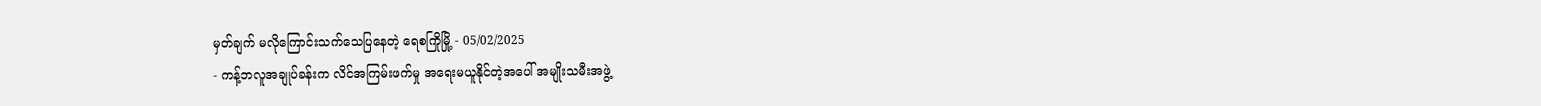မှတ်ချက် မလိုကြောင်းသက်သေပြနေတဲ့ ရေစကြိုမြို့ - 05/02/2025
- ကန့်ဘလူအချုပ်ခန်းက လိင်အကြမ်းဖက်မှု အရေးမယူနိုင်တဲ့အပေါ် အမျိုးသမီးအဖွဲ့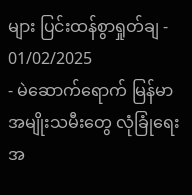များ ပြင်းထန်စွာရှုတ်ချ - 01/02/2025
- မဲဆောက်ရောက် မြန်မာအမျိုးသမီးတွေ လုံခြုံရေးအ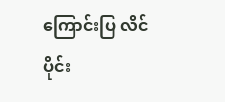ကြောင်းပြ လိင်ပိုင်း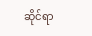ဆိုင်ရာ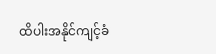ထိပါးအနိုင်ကျင့်ခံ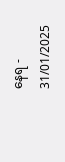နေရ - 31/01/2025